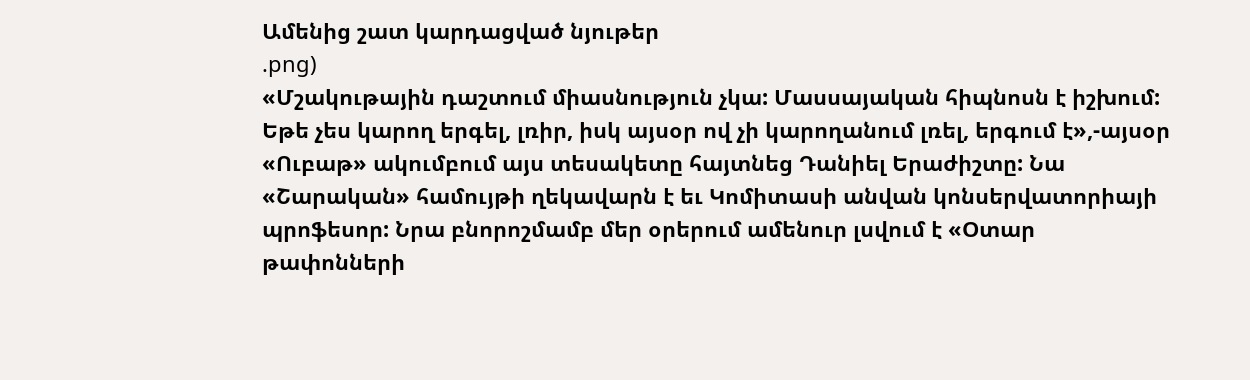Ամենից շատ կարդացված նյութեր
.png)
«Մշակութային դաշտում միասնություն չկա: Մասսայական հիպնոսն է իշխում: Եթե չես կարող երգել, լռիր, իսկ այսօր ով չի կարողանում լռել, երգում է»,-այսօր «Ուբաթ» ակումբում այս տեսակետը հայտնեց Դանիել Երաժիշտը: Նա «Շարական» համույթի ղեկավարն է եւ Կոմիտասի անվան կոնսերվատորիայի պրոֆեսոր: Նրա բնորոշմամբ մեր օրերում ամենուր լսվում է «Օտար թափոնների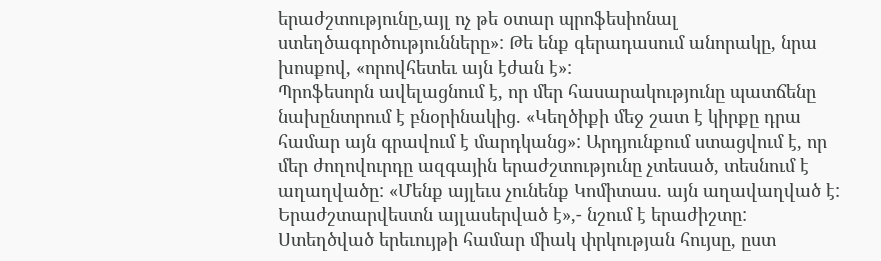երաժշտությունը,այլ ոչ թե օտար պրոֆեսիոնալ ստեղծագործությունները»: Թե ենք գերադասում անորակը, նրա խոսքով, «որովհետեւ այն էժան է»:
Պրոֆեսորն ավելացնում է, որ մեր հասարակությունը պատճենը նախընտրում է բնօրինակից. «Կեղծիքի մեջ շատ է կիրքը դրա համար այն գրավում է մարդկանց»: Արդյունքում ստացվում է, որ մեր ժողովուրդը ազգային երաժշտությունը չտեսած, տեսնում է աղաղվածը: «Մենք այլեւս չունենք Կոմիտաս. այն աղավաղված է:
Երաժշտարվեստն այլասերված է»,- նշում է երաժիշտը: Ստեղծված երեւույթի համար միակ փրկության հույսը, ըստ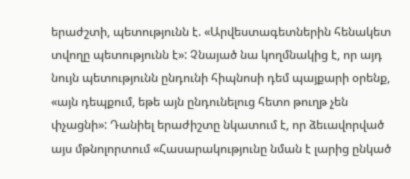երաժշտի, պետությունն է. «Արվեստագետներին հենակետ տվողը պետությունն է»: Չնայած նա կողմնակից է, որ այդ նույն պետությունն ընդունի հիպնոսի դեմ պայքարի օրենք, «այն դեպքում, եթե այն ընդունելուց հետո թուղթ չեն փչացնի»: Դանիել երաժիշտը նկատում է, որ ձեւավորված այս մթնոլորտում «Հասարակությունը նման է լարից ընկած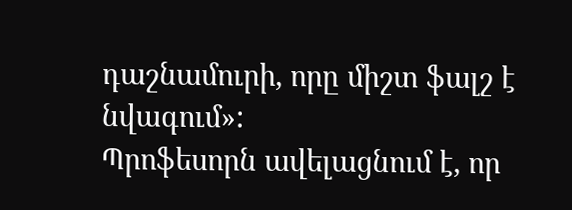դաշնամուրի, որը միշտ ֆալշ է նվագում»:
Պրոֆեսորն ավելացնում է, որ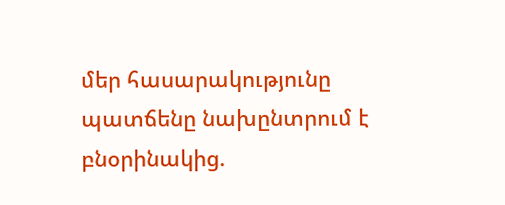մեր հասարակությունը պատճենը նախընտրում է բնօրինակից.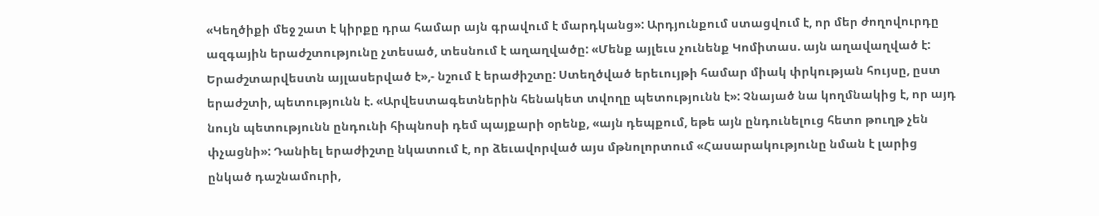«Կեղծիքի մեջ շատ է կիրքը դրա համար այն գրավում է մարդկանց»: Արդյունքում ստացվում է, որ մեր ժողովուրդը ազգային երաժշտությունը չտեսած, տեսնում է աղաղվածը: «Մենք այլեւս չունենք Կոմիտաս. այն աղավաղված է:
Երաժշտարվեստն այլասերված է»,- նշում է երաժիշտը: Ստեղծված երեւույթի համար միակ փրկության հույսը, ըստ երաժշտի, պետությունն է. «Արվեստագետներին հենակետ տվողը պետությունն է»: Չնայած նա կողմնակից է, որ այդ նույն պետությունն ընդունի հիպնոսի դեմ պայքարի օրենք, «այն դեպքում, եթե այն ընդունելուց հետո թուղթ չեն փչացնի»: Դանիել երաժիշտը նկատում է, որ ձեւավորված այս մթնոլորտում «Հասարակությունը նման է լարից ընկած դաշնամուրի,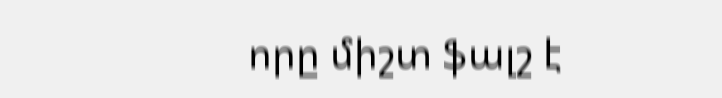որը միշտ ֆալշ է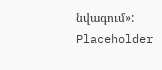նվագում»:
Placeholder